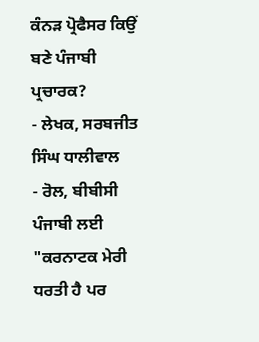ਕੰਨੜ ਪ੍ਰੋਫੈਸਰ ਕਿਉਂ ਬਣੇ ਪੰਜਾਬੀ ਪ੍ਰਚਾਰਕ?
- ਲੇਖਕ, ਸਰਬਜੀਤ ਸਿੰਘ ਧਾਲੀਵਾਲ
- ਰੋਲ, ਬੀਬੀਸੀ ਪੰਜਾਬੀ ਲਈ
"ਕਰਨਾਟਕ ਮੇਰੀ ਧਰਤੀ ਹੈ ਪਰ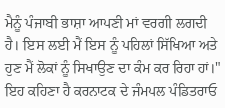ਮੈਨੂੰ ਪੰਜਾਬੀ ਭਾਸ਼ਾ ਆਪਣੀ ਮਾਂ ਵਰਗੀ ਲਗਦੀ ਹੈ। ਇਸ ਲਈ ਮੈਂ ਇਸ ਨੂੰ ਪਹਿਲਾਂ ਸਿੱਖਿਆ ਅਤੇ ਹੁਣ ਮੈਂ ਲੋਕਾਂ ਨੂੰ ਸਿਖਾਉਣ ਦਾ ਕੰਮ ਕਰ ਰਿਹਾ ਹਾਂ।"
ਇਹ ਕਹਿਣਾ ਹੈ ਕਰਨਾਟਕ ਦੇ ਜੰਮਪਲ ਪੰਡਿਤਰਾਓ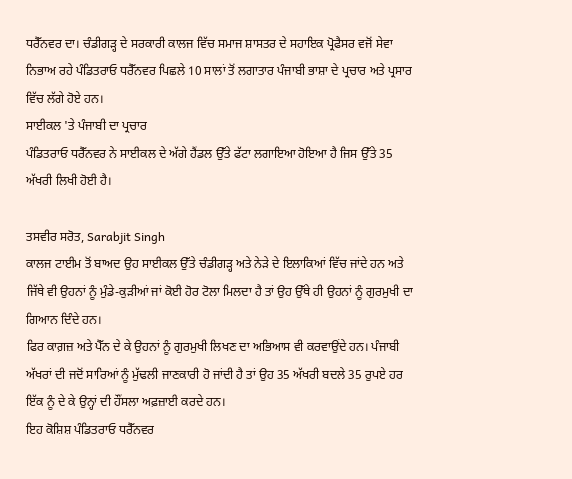ਧਰੈੱਨਵਰ ਦਾ। ਚੰਡੀਗੜ੍ਹ ਦੇ ਸਰਕਾਰੀ ਕਾਲਜ ਵਿੱਚ ਸਮਾਜ ਸ਼ਾਸਤਰ ਦੇ ਸਹਾਇਕ ਪ੍ਰੋਫੈਸਰ ਵਜੋਂ ਸੇਵਾ ਨਿਭਾਅ ਰਹੇ ਪੰਡਿਤਰਾਓ ਧਰੈੱਨਵਰ ਪਿਛਲੇ 10 ਸਾਲਾਂ ਤੋਂ ਲਗਾਤਾਰ ਪੰਜਾਬੀ ਭਾਸ਼ਾ ਦੇ ਪ੍ਰਚਾਰ ਅਤੇ ਪ੍ਰਸਾਰ ਵਿੱਚ ਲੱਗੇ ਹੋਏ ਹਨ।
ਸਾਈਕਲ 'ਤੇ ਪੰਜਾਬੀ ਦਾ ਪ੍ਰਚਾਰ
ਪੰਡਿਤਰਾਓ ਧਰੈੱਨਵਰ ਨੇ ਸਾਈਕਲ ਦੇ ਅੱਗੇ ਹੈਂਡਲ ਉੱਤੇ ਫੱਟਾ ਲਗਾਇਆ ਹੋਇਆ ਹੈ ਜਿਸ ਉੱਤੇ 35 ਅੱਖਰੀ ਲਿਖੀ ਹੋਈ ਹੈ।

ਤਸਵੀਰ ਸਰੋਤ, Sarabjit Singh
ਕਾਲਜ ਟਾਈਮ ਤੋਂ ਬਾਅਦ ਉਹ ਸਾਈਕਲ ਉੱਤੇ ਚੰਡੀਗੜ੍ਹ ਅਤੇ ਨੇੜੇ ਦੇ ਇਲਾਕਿਆਂ ਵਿੱਚ ਜਾਂਦੇ ਹਨ ਅਤੇ ਜਿੱਥੇ ਵੀ ਉਹਨਾਂ ਨੂੰ ਮੁੰਡੇ-ਕੁੜੀਆਂ ਜਾਂ ਕੋਈ ਹੋਰ ਟੋਲਾ ਮਿਲਦਾ ਹੈ ਤਾਂ ਉਹ ਉੱਥੇ ਹੀ ਉਹਨਾਂ ਨੂੰ ਗੁਰਮੁਖੀ ਦਾ ਗਿਆਨ ਦਿੰਦੇ ਹਨ।
ਫਿਰ ਕਾਗ਼ਜ਼ ਅਤੇ ਪੈੱਨ ਦੇ ਕੇ ਉਹਨਾਂ ਨੂੰ ਗੁਰਮੁਖੀ ਲਿਖਣ ਦਾ ਅਭਿਆਸ ਵੀ ਕਰਵਾਉਂਦੇ ਹਨ। ਪੰਜਾਬੀ ਅੱਖਰਾਂ ਦੀ ਜਦੋਂ ਸਾਰਿਆਂ ਨੂੰ ਮੁੱਢਲੀ ਜਾਣਕਾਰੀ ਹੋ ਜਾਂਦੀ ਹੈ ਤਾਂ ਉਹ 35 ਅੱਖਰੀ ਬਦਲੇ 35 ਰੁਪਏ ਹਰ ਇੱਕ ਨੂੰ ਦੇ ਕੇ ਉਨ੍ਹਾਂ ਦੀ ਹੌਂਸਲਾ ਅਫ਼ਜ਼ਾਈ ਕਰਦੇ ਹਨ।
ਇਹ ਕੋਸ਼ਿਸ਼ ਪੰਡਿਤਰਾਓ ਧਰੈੱਨਵਰ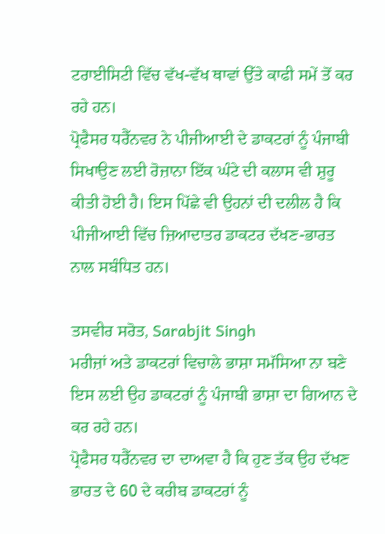ਟਰਾਈਸਿਟੀ ਵਿੱਚ ਵੱਖ-ਵੱਖ ਥਾਵਾਂ ਉੱਤੇ ਕਾਫੀ ਸਮੇਂ ਤੋਂ ਕਰ ਰਹੇ ਹਨ।
ਪ੍ਰੋਫੈਸਰ ਧਰੈੱਨਵਰ ਨੇ ਪੀਜੀਆਈ ਦੇ ਡਾਕਟਰਾਂ ਨੂੰ ਪੰਜਾਬੀ ਸਿਖਾਉਣ ਲਈ ਰੋਜ਼ਾਨਾ ਇੱਕ ਘੰਟੇ ਦੀ ਕਲਾਸ ਵੀ ਸ਼ੁਰੂ ਕੀਤੀ ਹੋਈ ਹੈ। ਇਸ ਪਿੱਛੇ ਵੀ ਉਹਨਾਂ ਦੀ ਦਲੀਲ ਹੈ ਕਿ ਪੀਜੀਆਈ ਵਿੱਚ ਜ਼ਿਆਦਾਤਰ ਡਾਕਟਰ ਦੱਖਣ-ਭਾਰਤ ਨਾਲ ਸਬੰਧਿਤ ਹਨ।

ਤਸਵੀਰ ਸਰੋਤ, Sarabjit Singh
ਮਰੀਜ਼ਾਂ ਅਤੇ ਡਾਕਟਰਾਂ ਵਿਚਾਲੇ ਭਾਸ਼ਾ ਸਮੱਸਿਆ ਨਾ ਬਣੇ ਇਸ ਲਈ ਉਹ ਡਾਕਟਰਾਂ ਨੂੰ ਪੰਜਾਬੀ ਭਾਸ਼ਾ ਦਾ ਗਿਆਨ ਦੇ ਕਰ ਰਹੇ ਹਨ।
ਪ੍ਰੋਫੈਸਰ ਧਰੈੱਨਵਰ ਦਾ ਦਾਅਵਾ ਹੈ ਕਿ ਹੁਣ ਤੱਕ ਉਹ ਦੱਖਣ ਭਾਰਤ ਦੇ 60 ਦੇ ਕਰੀਬ ਡਾਕਟਰਾਂ ਨੂੰ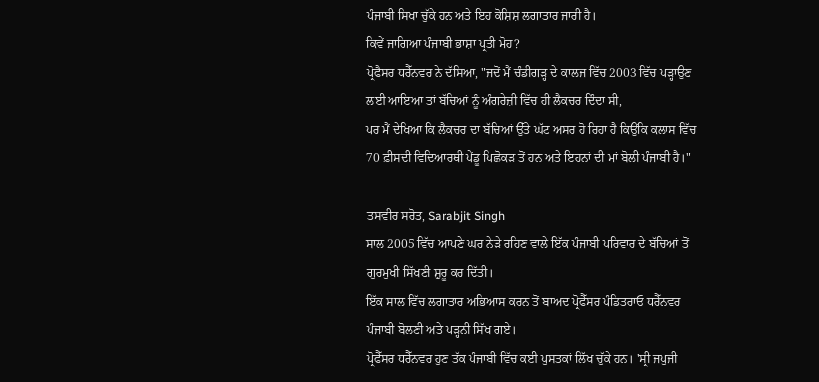ਪੰਜਾਬੀ ਸਿਖਾ ਚੁੱਕੇ ਹਨ ਅਤੇ ਇਹ ਕੋਸ਼ਿਸ਼ ਲਗਾਤਾਰ ਜਾਰੀ ਹੈ।
ਕਿਵੇਂ ਜਾਗਿਆ ਪੰਜਾਬੀ ਭਾਸ਼ਾ ਪ੍ਰਤੀ ਮੋਹ?
ਪ੍ਰੋਫੈਸਰ ਧਰੈੱਨਵਰ ਨੇ ਦੱਸਿਆ, "ਜਦੋਂ ਮੈਂ ਚੰਡੀਗੜ੍ਹ ਦੇ ਕਾਲਜ ਵਿੱਚ 2003 ਵਿੱਚ ਪੜ੍ਹਾਉਣ ਲਈ ਆਇਆ ਤਾਂ ਬੱਚਿਆਂ ਨੂੰ ਅੰਗਰੇਜ਼ੀ ਵਿੱਚ ਹੀ ਲੈਕਚਰ ਦਿੰਦਾ ਸੀ,
ਪਰ ਮੈਂ ਦੇਖਿਆ ਕਿ ਲੈਕਚਰ ਦਾ ਬੱਚਿਆਂ ਉੱਤੇ ਘੱਟ ਅਸਰ ਹੋ ਰਿਹਾ ਹੈ ਕਿਉਂਕਿ ਕਲਾਸ ਵਿੱਚ 70 ਫ਼ੀਸਦੀ ਵਿਦਿਆਰਥੀ ਪੇਂਡੂ ਪਿਛੋਕੜ ਤੋਂ ਹਨ ਅਤੇ ਇਹਨਾਂ ਦੀ ਮਾਂ ਬੋਲੀ ਪੰਜਾਬੀ ਹੈ।"

ਤਸਵੀਰ ਸਰੋਤ, Sarabjit Singh
ਸਾਲ 2005 ਵਿੱਚ ਆਪਣੇ ਘਰ ਨੇੜੇ ਰਹਿਣ ਵਾਲੇ ਇੱਕ ਪੰਜਾਬੀ ਪਰਿਵਾਰ ਦੇ ਬੱਚਿਆਂ ਤੋਂ ਗੁਰਮੁਖੀ ਸਿੱਖਣੀ ਸ਼ੁਰੂ ਕਰ ਦਿੱਤੀ।
ਇੱਕ ਸਾਲ ਵਿੱਚ ਲਗਾਤਾਰ ਅਭਿਆਸ ਕਰਨ ਤੋਂ ਬਾਅਦ ਪ੍ਰੋਫੈੱਸਰ ਪੰਡਿਤਰਾਓ ਧਰੈੱਨਵਰ ਪੰਜਾਬੀ ਬੋਲਣੀ ਅਤੇ ਪੜ੍ਹਨੀ ਸਿੱਖ ਗਏ।
ਪ੍ਰੋਫੈੱਸਰ ਧਰੈੱਨਵਰ ਹੁਣ ਤੱਕ ਪੰਜਾਬੀ ਵਿੱਚ ਕਈ ਪੁਸਤਕਾਂ ਲਿੱਖ ਚੁੱਕੇ ਹਨ। 'ਸ੍ਰੀ ਜਪੁਜੀ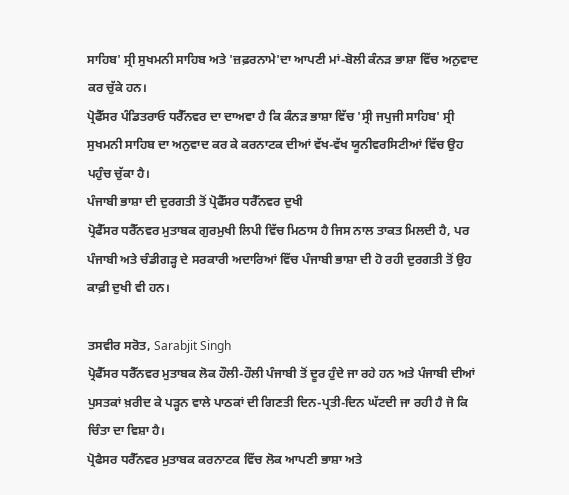ਸਾਹਿਬ' ਸ੍ਰੀ ਸੁਖਮਨੀ ਸਾਹਿਬ ਅਤੇ 'ਜ਼ਫ਼ਰਨਾਮੇ'ਦਾ ਆਪਣੀ ਮਾਂ-ਬੋਲੀ ਕੰਨੜ ਭਾਸ਼ਾ ਵਿੱਚ ਅਨੁਵਾਦ ਕਰ ਚੁੱਕੇ ਹਨ।
ਪ੍ਰੋਫੈੱਸਰ ਪੰਡਿਤਰਾਓ ਧਰੈੱਨਵਰ ਦਾ ਦਾਅਵਾ ਹੈ ਕਿ ਕੰਨੜ ਭਾਸ਼ਾ ਵਿੱਚ 'ਸ੍ਰੀ ਜਪੁਜੀ ਸਾਹਿਬ' ਸ੍ਰੀ ਸੁਖਮਨੀ ਸਾਹਿਬ ਦਾ ਅਨੁਵਾਦ ਕਰ ਕੇ ਕਰਨਾਟਕ ਦੀਆਂ ਵੱਖ-ਵੱਖ ਯੂਨੀਵਰਸਿਟੀਆਂ ਵਿੱਚ ਉਹ ਪਹੁੰਚ ਚੁੱਕਾ ਹੈ।
ਪੰਜਾਬੀ ਭਾਸ਼ਾ ਦੀ ਦੁਰਗਤੀ ਤੋਂ ਪ੍ਰੋਫੈੱਸਰ ਧਰੈੱਨਵਰ ਦੁਖੀ
ਪ੍ਰੋਫੈੱਸਰ ਧਰੈੱਨਵਰ ਮੁਤਾਬਕ ਗੁਰਮੁਖੀ ਲਿਪੀ ਵਿੱਚ ਮਿਠਾਸ ਹੈ ਜਿਸ ਨਾਲ ਤਾਕਤ ਮਿਲਦੀ ਹੈ, ਪਰ ਪੰਜਾਬੀ ਅਤੇ ਚੰਡੀਗੜ੍ਹ ਦੇ ਸਰਕਾਰੀ ਅਦਾਰਿਆਂ ਵਿੱਚ ਪੰਜਾਬੀ ਭਾਸ਼ਾ ਦੀ ਹੋ ਰਹੀ ਦੁਰਗਤੀ ਤੋਂ ਉਹ ਕਾਫ਼ੀ ਦੁਖੀ ਵੀ ਹਨ।

ਤਸਵੀਰ ਸਰੋਤ, Sarabjit Singh
ਪ੍ਰੋਫੈੱਸਰ ਧਰੈੱਨਵਰ ਮੁਤਾਬਕ ਲੋਕ ਹੌਲੀ-ਹੌਲੀ ਪੰਜਾਬੀ ਤੋਂ ਦੂਰ ਹੁੰਦੇ ਜਾ ਰਹੇ ਹਨ ਅਤੇ ਪੰਜਾਬੀ ਦੀਆਂ ਪੁਸਤਕਾਂ ਖ਼ਰੀਦ ਕੇ ਪੜ੍ਹਨ ਵਾਲੇ ਪਾਠਕਾਂ ਦੀ ਗਿਣਤੀ ਦਿਨ-ਪ੍ਰਤੀ-ਦਿਨ ਘੱਟਦੀ ਜਾ ਰਹੀ ਹੈ ਜੋ ਕਿ ਚਿੰਤਾ ਦਾ ਵਿਸ਼ਾ ਹੈ।
ਪ੍ਰੋਫੈਸਰ ਧਰੈੱਨਵਰ ਮੁਤਾਬਕ ਕਰਨਾਟਕ ਵਿੱਚ ਲੋਕ ਆਪਣੀ ਭਾਸ਼ਾ ਅਤੇ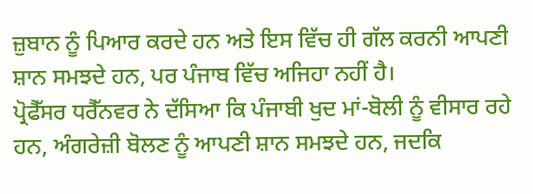ਜ਼ੁਬਾਨ ਨੂੰ ਪਿਆਰ ਕਰਦੇ ਹਨ ਅਤੇ ਇਸ ਵਿੱਚ ਹੀ ਗੱਲ ਕਰਨੀ ਆਪਣੀ ਸ਼ਾਨ ਸਮਝਦੇ ਹਨ, ਪਰ ਪੰਜਾਬ ਵਿੱਚ ਅਜਿਹਾ ਨਹੀਂ ਹੈ।
ਪ੍ਰੋਫੈੱਸਰ ਧਰੈੱਨਵਰ ਨੇ ਦੱਸਿਆ ਕਿ ਪੰਜਾਬੀ ਖੁਦ ਮਾਂ-ਬੋਲੀ ਨੂੰ ਵੀਸਾਰ ਰਹੇ ਹਨ, ਅੰਗਰੇਜ਼ੀ ਬੋਲਣ ਨੂੰ ਆਪਣੀ ਸ਼ਾਨ ਸਮਝਦੇ ਹਨ, ਜਦਕਿ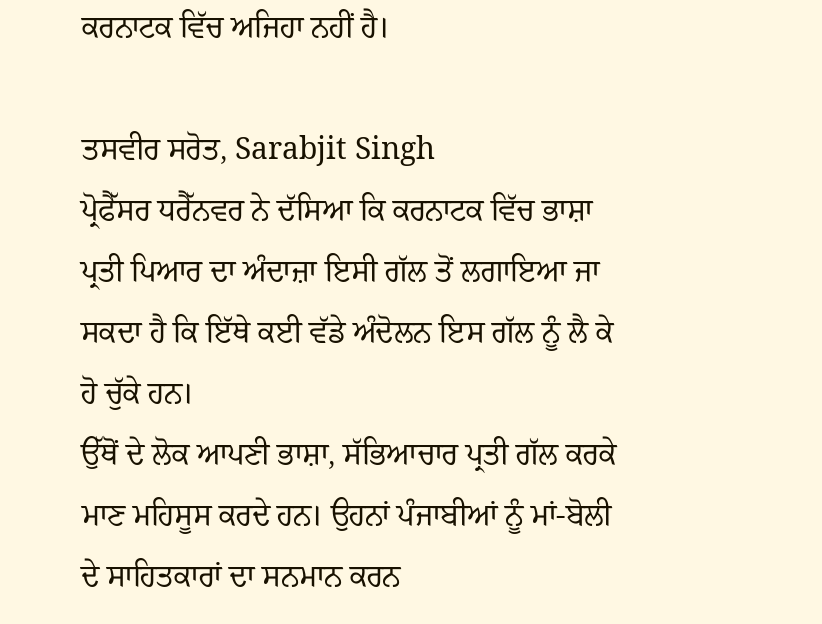ਕਰਨਾਟਕ ਵਿੱਚ ਅਜਿਹਾ ਨਹੀਂ ਹੈ।

ਤਸਵੀਰ ਸਰੋਤ, Sarabjit Singh
ਪ੍ਰੋਫੈੱਸਰ ਧਰੈੱਨਵਰ ਨੇ ਦੱਸਿਆ ਕਿ ਕਰਨਾਟਕ ਵਿੱਚ ਭਾਸ਼ਾ ਪ੍ਰਤੀ ਪਿਆਰ ਦਾ ਅੰਦਾਜ਼ਾ ਇਸੀ ਗੱਲ ਤੋਂ ਲਗਾਇਆ ਜਾ ਸਕਦਾ ਹੈ ਕਿ ਇੱਥੇ ਕਈ ਵੱਡੇ ਅੰਦੋਲਨ ਇਸ ਗੱਲ ਨੂੰ ਲੈ ਕੇ ਹੋ ਚੁੱਕੇ ਹਨ।
ਉੱਥੋਂ ਦੇ ਲੋਕ ਆਪਣੀ ਭਾਸ਼ਾ, ਸੱਭਿਆਚਾਰ ਪ੍ਰਤੀ ਗੱਲ ਕਰਕੇ ਮਾਣ ਮਹਿਸੂਸ ਕਰਦੇ ਹਨ। ਉਹਨਾਂ ਪੰਜਾਬੀਆਂ ਨੂੰ ਮਾਂ-ਬੋਲੀ ਦੇ ਸਾਹਿਤਕਾਰਾਂ ਦਾ ਸਨਮਾਨ ਕਰਨ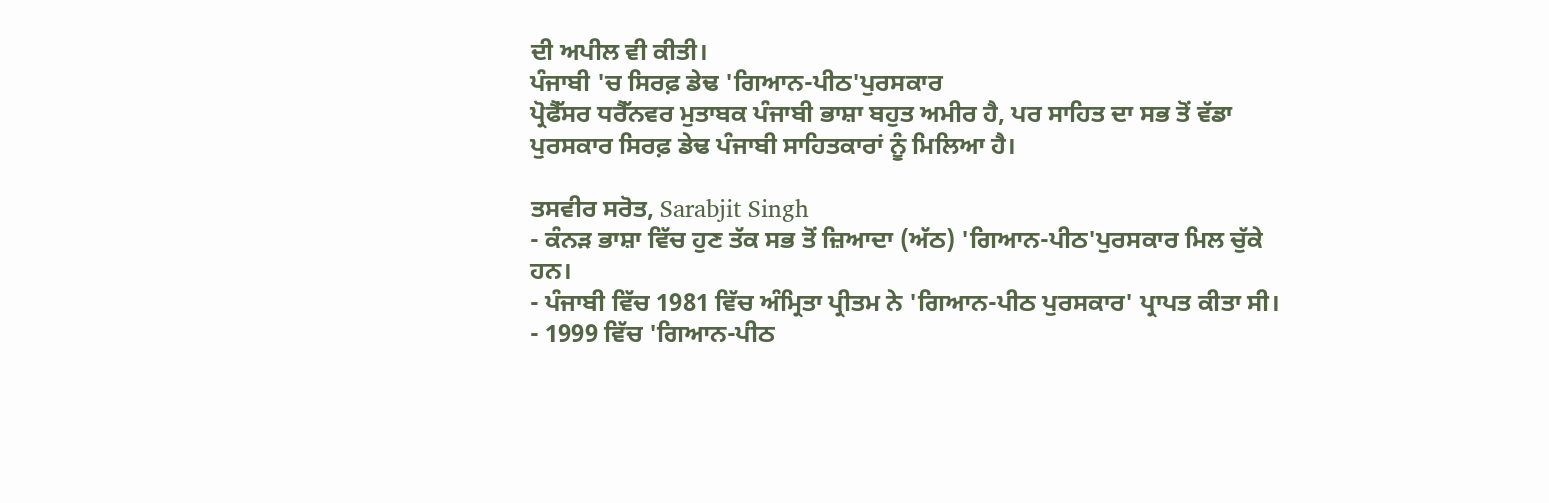ਦੀ ਅਪੀਲ ਵੀ ਕੀਤੀ।
ਪੰਜਾਬੀ 'ਚ ਸਿਰਫ਼ ਡੇਢ 'ਗਿਆਨ-ਪੀਠ'ਪੁਰਸਕਾਰ
ਪ੍ਰੋਫੈੱਸਰ ਧਰੈੱਨਵਰ ਮੁਤਾਬਕ ਪੰਜਾਬੀ ਭਾਸ਼ਾ ਬਹੁਤ ਅਮੀਰ ਹੈ, ਪਰ ਸਾਹਿਤ ਦਾ ਸਭ ਤੋਂ ਵੱਡਾ ਪੁਰਸਕਾਰ ਸਿਰਫ਼ ਡੇਢ ਪੰਜਾਬੀ ਸਾਹਿਤਕਾਰਾਂ ਨੂੰ ਮਿਲਿਆ ਹੈ।

ਤਸਵੀਰ ਸਰੋਤ, Sarabjit Singh
- ਕੰਨੜ ਭਾਸ਼ਾ ਵਿੱਚ ਹੁਣ ਤੱਕ ਸਭ ਤੋਂ ਜ਼ਿਆਦਾ (ਅੱਠ) 'ਗਿਆਨ-ਪੀਠ'ਪੁਰਸਕਾਰ ਮਿਲ ਚੁੱਕੇ ਹਨ।
- ਪੰਜਾਬੀ ਵਿੱਚ 1981 ਵਿੱਚ ਅੰਮ੍ਰਿਤਾ ਪ੍ਰੀਤਮ ਨੇ 'ਗਿਆਨ-ਪੀਠ ਪੁਰਸਕਾਰ' ਪ੍ਰਾਪਤ ਕੀਤਾ ਸੀ।
- 1999 ਵਿੱਚ 'ਗਿਆਨ-ਪੀਠ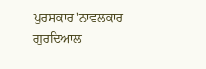ਪੁਰਸਕਾਰ'ਨਾਵਲਕਾਰ ਗੁਰਦਿਆਲ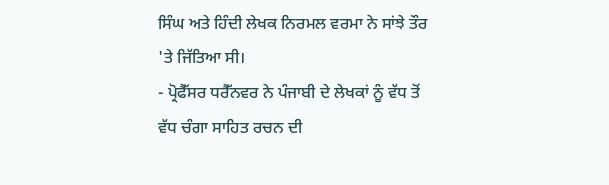ਸਿੰਘ ਅਤੇ ਹਿੰਦੀ ਲੇਖਕ ਨਿਰਮਲ ਵਰਮਾ ਨੇ ਸਾਂਝੇ ਤੌਰ 'ਤੇ ਜਿੱਤਿਆ ਸੀ।
- ਪ੍ਰੋਫੈੱਸਰ ਧਰੈੱਨਵਰ ਨੇ ਪੰਜਾਬੀ ਦੇ ਲੇਖਕਾਂ ਨੂੰ ਵੱਧ ਤੋਂ ਵੱਧ ਚੰਗਾ ਸਾਹਿਤ ਰਚਨ ਦੀ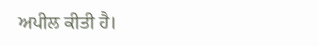ਅਪੀਲ ਕੀਤੀ ਹੈ।